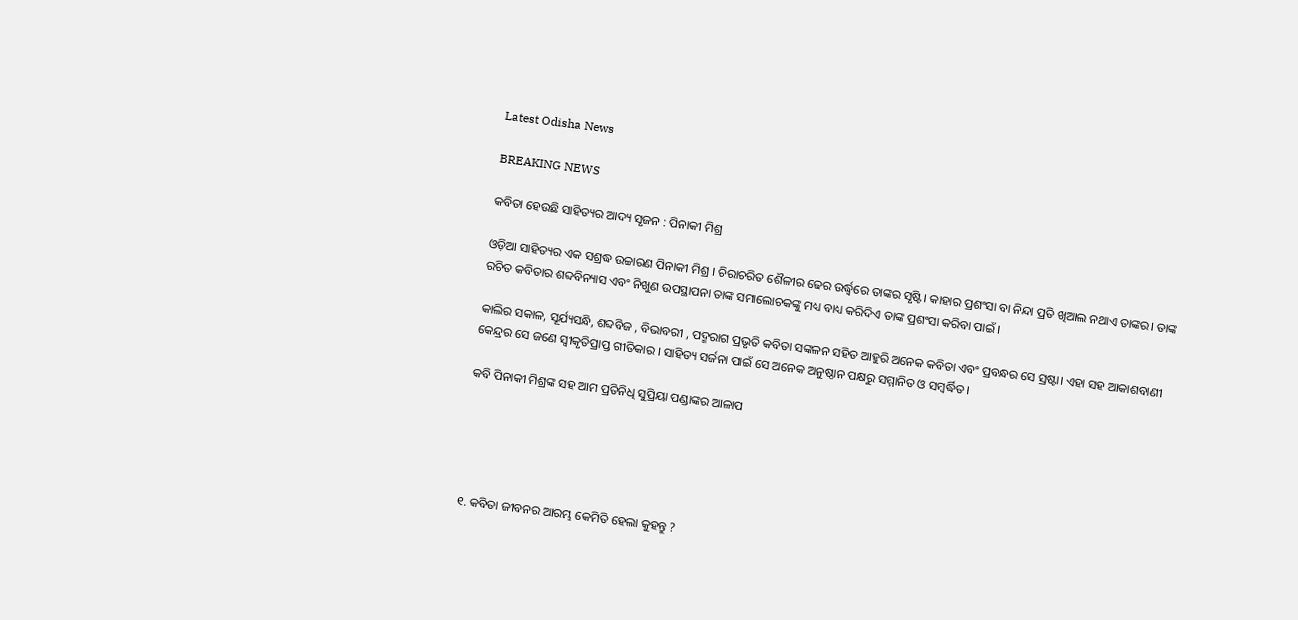Latest Odisha News

BREAKING NEWS

କବିତା ହେଉଛି ସାହିତ୍ୟର ଆଦ୍ୟ ସୃଜନ : ପିନାକୀ ମିଶ୍ର

ଓଡ଼ିଆ ସାହିତ୍ୟର ଏକ ସଶ୍ରଦ୍ଧ ଉଚ୍ଚାରଣ ପିନାକୀ ମିଶ୍ର । ଚିରାଚରିତ ଶୈଳୀର ଢେର ଉର୍ଦ୍ଧ୍ବରେ ତାଙ୍କର ସୃଷ୍ଟି। କାହାର ପ୍ରଶଂସା ବା ନିନ୍ଦା ପ୍ରତି ଖିଆଲ ନଥାଏ ତାଙ୍କର। ତାଙ୍କ ରଚିତ କବିତାର ଶବ୍ଦବିନ୍ୟାସ ଏବଂ ନିଖୁଣ ଉପସ୍ଥାପନା ତାଙ୍କ ସମାଲୋଚକଙ୍କୁ ମଧ୍ୟ ବାଧ୍ୟ କରିଦିଏ ତାଙ୍କ ପ୍ରଶଂସା କରିବା ପାଇଁ ।

କାଲିର ସକାଳ, ସୂର୍ଯ୍ୟସନ୍ଧି, ଶବ୍ଦବିଜ , ବିଭାବରୀ , ପଦ୍ମରାଗ ପ୍ରଭୃତି କବିତା ସଙ୍କଳନ ସହିତ ଆହୁରି ଅନେକ କବିତା ଏବଂ ପ୍ରବନ୍ଧର ସେ ସ୍ରଷ୍ଟା। ଏହା ସହ ଆକାଶବାଣୀ କେନ୍ଦ୍ରର ସେ ଜଣେ ସ୍ଵୀକୃତିପ୍ରାପ୍ତ ଗୀତିକାର । ସାହିତ୍ୟ ସର୍ଜନା ପାଇଁ ସେ ଅନେକ ଅନୁଷ୍ଠାନ ପକ୍ଷରୁ ସମ୍ମାନିତ ଓ ସମ୍ବର୍ଦ୍ଧିତ ।

କବି ପିନାକୀ ମିଶ୍ରଙ୍କ ସହ ଆମ ପ୍ରତିନିଧି ସୁପ୍ରିୟା ପଣ୍ଡାଙ୍କର ଆଳାପ





୧. କବିତା ଜୀବନର ଆରମ୍ଭ କେମିତି ହେଲା କୁହନ୍ତୁ ?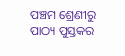ପଞ୍ଚମ ଶ୍ରେଣୀରୁ ପାଠ୍ୟ ପୁସ୍ତକର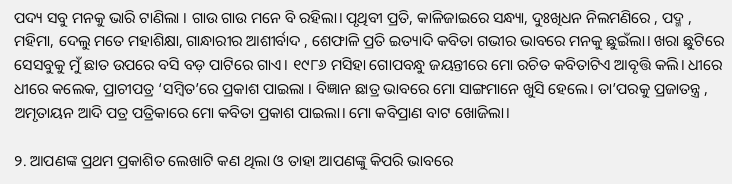ପଦ୍ୟ ସବୁ ମନକୁ ଭାରି ଟାଣିଲା । ଗାଉ ଗାଉ ମନେ ବି ରହିଲା। ପୃଥିବୀ ପ୍ରତି, କାଳିଜାଇରେ ସନ୍ଧ୍ୟା, ଦୁଃଖିଧନ ନିଲମଣିରେ , ପଦ୍ମ , ମହିମା, ଦେଲୁ ମତେ ମହାଶିକ୍ଷା, ଗାନ୍ଧାରୀର ଆଶୀର୍ବାଦ , ଶେଫାଳି ପ୍ରତି ଇତ୍ୟାଦି କବିତା ଗଭୀର ଭାବରେ ମନକୁ ଛୁଇଁଲା। ଖରା ଛୁଟିରେ ସେସବୁକୁ ମୁଁ ଛାତ ଉପରେ ବସି ବଡ଼ ପାଟିରେ ଗାଏ। ୧୯୮୬ ମସିହା ଗୋପବନ୍ଧୁ ଜୟନ୍ତୀରେ ମୋ ରଚିତ କବିତାଟିଏ ଆବୃତ୍ତି କଲି। ଧୀରେ ଧୀରେ କଲେକ, ପ୍ରାଚୀପତ୍ର ‘ସମ୍ବିତ’ରେ ପ୍ରକାଶ ପାଇଲା । ବିଜ୍ଞାନ ଛାତ୍ର ଭାବରେ ମୋ ସାଙ୍ଗମାନେ ଖୁସି ହେଲେ। ତା’ପରକୁ ପ୍ରଜାତନ୍ତ୍ର , ଅମୃତାୟନ ଆଦି ପତ୍ର ପତ୍ରିକାରେ ମୋ କବିତା ପ୍ରକାଶ ପାଇଲା। ମୋ କବିପ୍ରାଣ ବାଟ ଖୋଜିଲା।

୨. ଆପଣଙ୍କ ପ୍ରଥମ ପ୍ରକାଶିତ ଲେଖାଟି କଣ ଥିଲା ଓ ତାହା ଆପଣଙ୍କୁ କିପରି ଭାବରେ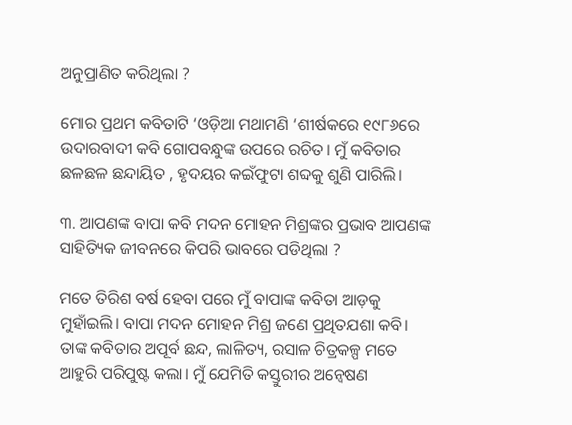ଅନୁପ୍ରାଣିତ କରିଥିଲା ?

ମୋର ପ୍ରଥମ କବିତାଟି ‘ଓଡ଼ିଆ ମଥାମଣି ‘ଶୀର୍ଷକରେ ୧୯୮୬ରେ ଉଦାରବାଦୀ କବି ଗୋପବନ୍ଧୁଙ୍କ ଉପରେ ରଚିତ। ମୁଁ କବିତାର ଛଳଛଳ ଛନ୍ଦାୟିତ , ହୃଦୟର କଇଁଫୁଟା ଶବ୍ଦକୁ ଶୁଣି ପାରିଲି।

୩. ଆପଣଙ୍କ ବାପା କବି ମଦନ ମୋହନ ମିଶ୍ରଙ୍କର ପ୍ରଭାବ ଆପଣଙ୍କ ସାହିତ୍ୟିକ ଜୀବନରେ କିପରି ଭାବରେ ପଡିଥିଲା ?

ମତେ ତିରିଶ ବର୍ଷ ହେବା ପରେ ମୁଁ ବାପାଙ୍କ କବିତା ଆଡ଼କୁ ମୁହାଁଇଲି। ବାପା ମଦନ ମୋହନ ମିଶ୍ର ଜଣେ ପ୍ରଥିତଯଶା କବି। ତାଙ୍କ କବିତାର ଅପୂର୍ବ ଛନ୍ଦ, ଲାଳିତ୍ୟ, ରସାଳ ଚିତ୍ରକଳ୍ପ ମତେ ଆହୁରି ପରିପୁଷ୍ଟ କଲା। ମୁଁ ଯେମିତି କସ୍ତୁରୀର ଅନ୍ୱେଷଣ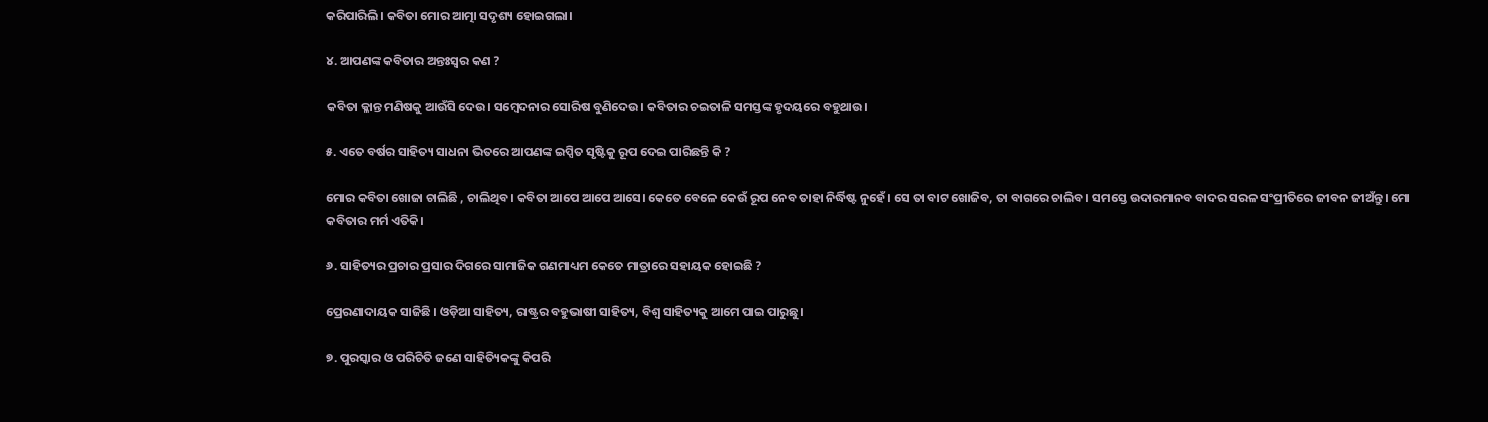କରିପାରିଲି। କବିତା ମୋର ଆତ୍ମା ସଦୃଶ୍ୟ ହୋଇଗଲା।

୪. ଆପଣଙ୍କ କବିତାର ଅନ୍ତଃସ୍ବର କଣ ?

କବିତା କ୍ଳାନ୍ତ ମଣିଷକୁ ଆଉଁସି ଦେଉ। ସମ୍ବେଦନାର ସୋରିଷ ବୁଣିଦେଉ। କବିତାର ଚଇତାଳି ସମସ୍ତଙ୍କ ହୃଦୟରେ ବହୁଥାଉ।

୫. ଏତେ ବର୍ଷର ସାହିତ୍ୟ ସାଧନା ଭିତରେ ଆପଣଙ୍କ ଇପ୍ସିତ ସୃଷ୍ଟିକୁ ରୂପ ଦେଇ ପାରିଛନ୍ତି କି ?

ମୋର କବିତା ଖୋଜା ଚାଲିଛି , ଚାଲିଥିବ। କବିତା ଆପେ ଆପେ ଆସେ। କେତେ ବେଳେ କେଉଁ ରୂପ ନେବ ତାହା ନିର୍ଦ୍ଧିଷ୍ଟ ନୁହେଁ। ସେ ତା ବାଟ ଖୋଜିବ, ତା ବାଗରେ ଚାଲିବ। ସମସ୍ତେ ଉଦାରମାନବ ବାଦର ସରଳ ସଂପ୍ରୀତିରେ ଜୀବନ ଜୀଅଁନ୍ତୁ। ମୋ କବିତାର ମର୍ମ ଏତିକି।

୬. ସାହିତ୍ୟର ପ୍ରଚାର ପ୍ରସାର ଦିଗରେ ସାମାଜିକ ଗଣମାଧ୍ୟମ କେତେ ମାତ୍ରାରେ ସହାୟକ ହୋଇଛି ?

ପ୍ରେରଣାଦାୟକ ସାଜିଛି । ଓଡ଼ିଆ ସାହିତ୍ୟ, ରାଷ୍ଟ୍ରର ବହୁଭାଷୀ ସାହିତ୍ୟ, ବିଶ୍ୱ ସାହିତ୍ୟକୁ ଆମେ ପାଇ ପାରୁଛୁ।

୭. ପୁରସ୍କାର ଓ ପରିଚିତି ଜଣେ ସାହିତ୍ୟିକଙ୍କୁ କିପରି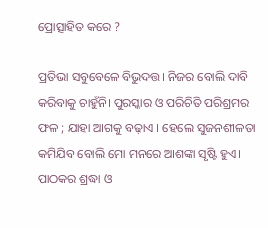ପ୍ରୋତ୍ସାହିତ କରେ ?

ପ୍ରତିଭା ସବୁବେଳେ ବିଭୁଦତ୍ତ। ନିଜର ବୋଲି ଦାବି କରିବାକୁ ଚାହୁଁନି। ପୁରସ୍କାର ଓ ପରିଚିତି ପରିଶ୍ରମର ଫଳ ; ଯାହା ଆଗକୁ ବଢ଼ାଏ । ହେଲେ ସୁଜନଶୀଳତା କମିଯିବ ବୋଲି ମୋ ମନରେ ଆଶଙ୍କା ସୃଷ୍ଟି ହୁଏ। ପାଠକର ଶ୍ରଦ୍ଧା ଓ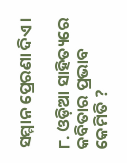ସମ୍ମାନ ପ୍ରେରଣା ଦିଏ।

୮. ଓଡ଼ିଆ ସାହିତ୍ୟରେ କବିତାର ପ୍ରଭାବ କେମିତି ?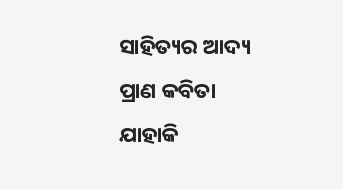ସାହିତ୍ୟର ଆଦ୍ୟ ପ୍ରାଣ କବିତା ଯାହାକି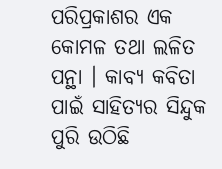ପରିପ୍ରକାଶର ଏକ କୋମଳ ତଥା ଲଳିତ ପନ୍ଥା । କାବ୍ୟ କବିତା ପାଇଁ ସାହିତ୍ୟର ସିନ୍ଦୁକ ପୁରି ଉଠିଛି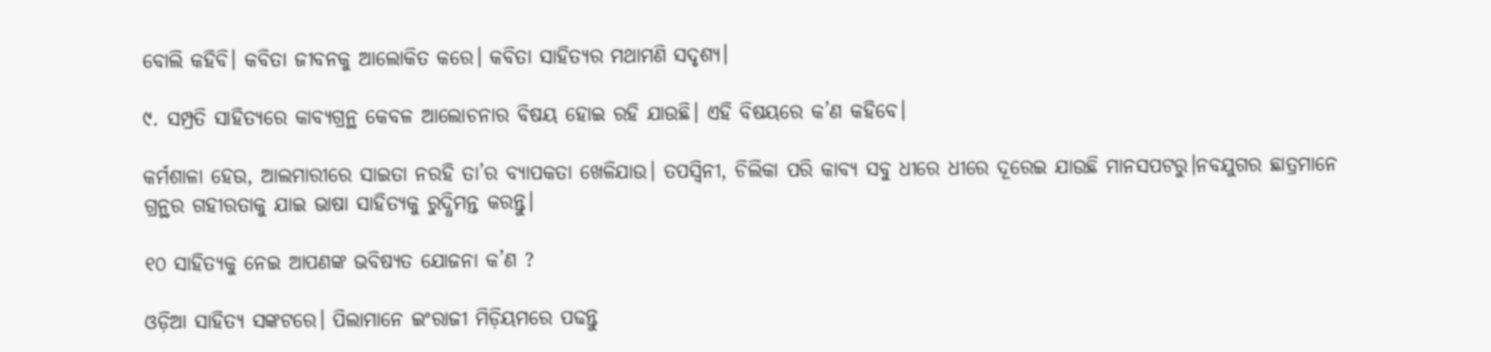ବୋଲି କହିବି। କବିତା ଜୀବନକୁ ଆଲୋକିତ କରେ। କବିତା ସାହିତ୍ୟର ମଥାମଣି ସଦୃଶ୍ୟ।

୯. ସମ୍ପ୍ରତି ସାହିତ୍ୟରେ କାବ୍ୟଗ୍ରନ୍ଥ କେବଳ ଆଲୋଚନାର ବିଷୟ ହୋଇ ରହି ଯାଉଛି। ଏହି ବିଷୟରେ କ’ଣ କହିବେ।

କର୍ମଶାଳା ହେଉ, ଆଲମାରୀରେ ସାଇତା ନରହି ତା’ର ବ୍ୟାପକତା ଖେଳିଯାଉ। ତପସ୍ୱିନୀ, ଚିଲିକା ପରି କାବ୍ୟ ସବୁ ଧୀରେ ଧୀରେ ଦୂରେଇ ଯାଉଛି ମାନସପଟରୁ।ନବଯୁଗର ଛାତ୍ରମାନେ ଗ୍ରନ୍ଥର ଗହୀରତାକୁ ଯାଇ ଭାଷା ସାହିତ୍ୟକୁ ରୁଦ୍ଧିମନ୍ତ କରନ୍ତୁ।

୧୦ ସାହିତ୍ୟକୁ ନେଇ ଆପଣଙ୍କ ଭବିଷ୍ୟତ ଯୋଜନା କ’ଣ ?

ଓଡ଼ିଆ ସାହିତ୍ୟ ସଙ୍କଟରେ। ପିଲାମାନେ ଇଂରାଜୀ ମିଡ଼ିୟମରେ ପଢନ୍ତୁ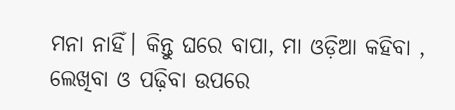ମନା ନାହିଁ। କିନ୍ତୁ ଘରେ ବାପା, ମା ଓଡ଼ିଆ କହିବା , ଲେଖିବା ଓ ପଢ଼ିବା ଉପରେ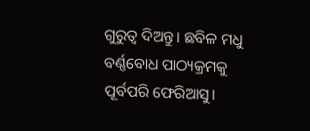ଗୁରୁତ୍ୱ ଦିଅନ୍ତୁ। ଛବିଳ ମଧୁ ବର୍ଣ୍ଣବୋଧ ପାଠ୍ୟକ୍ରମକୁ ପୂର୍ବପରି ଫେରିଆସୁ।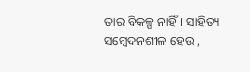ତାର ବିକଳ୍ପ ନାହିଁ। ସାହିତ୍ୟ ସମ୍ବେଦନଶୀଳ ହେଉ ,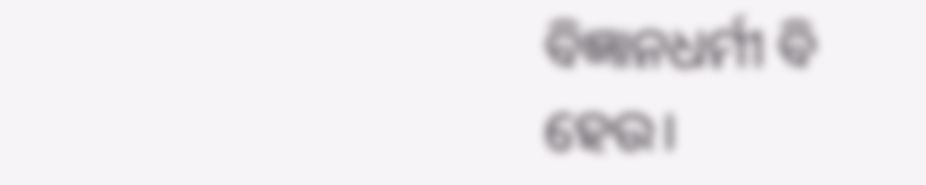ବିଜ୍ଞାନଧର୍ମୀ ବି ହେଉ।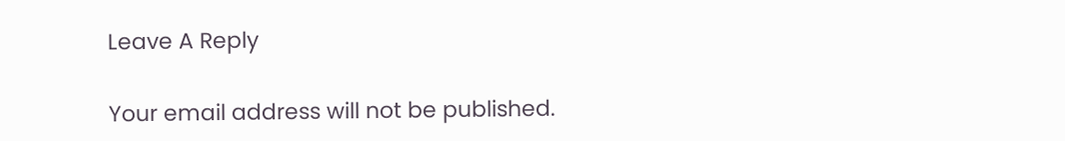Leave A Reply

Your email address will not be published.